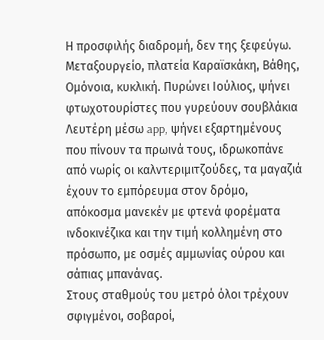Η προσφιλής διαδρομή, δεν της ξεφεύγω. Μεταξουργείο, πλατεία Καραϊσκάκη, Βάθης, Ομόνοια, κυκλική. Πυρώνει Ιούλιος, ψήνει φτωχοτουρίστες που γυρεύουν σουβλάκια Λευτέρη μέσω app, ψήνει εξαρτημένους που πίνουν τα πρωινά τους, ιδρωκοπάνε από νωρίς οι καλντεριμιτζούδες, τα μαγαζιά έχουν το εμπόρευμα στον δρόμο, απόκοσμα μανεκέν με φτενά φορέματα ινδοκινέζικα και την τιμή κολλημένη στο πρόσωπο, με οσμές αμμωνίας ούρου και σάπιας μπανάνας.
Στους σταθμούς του μετρό όλοι τρέχουν σφιγμένοι, σοβαροί,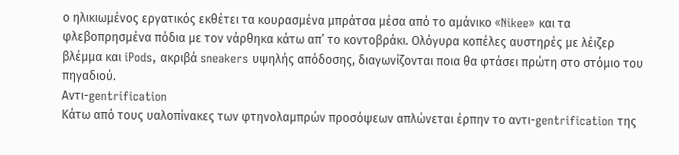ο ηλικιωμένος εργατικός εκθέτει τα κουρασμένα μπράτσα μέσα από το αμάνικο «Nikee» και τα φλεβοπρησμένα πόδια με τον νάρθηκα κάτω απ’ το κοντοβράκι. Ολόγυρα κοπέλες αυστηρές με λέιζερ βλέμμα και iPods, ακριβά sneakers υψηλής απόδοσης, διαγωνίζονται ποια θα φτάσει πρώτη στο στόμιο του πηγαδιού.
Αντι-gentrification
Κάτω από τους υαλοπίνακες των φτηνολαμπρών προσόψεων απλώνεται έρπην το αντι-gentrification της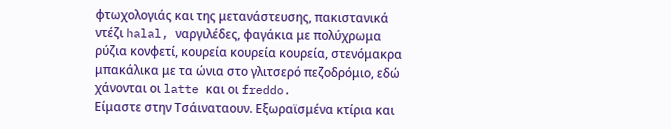φτωχολογιάς και της μετανάστευσης, πακιστανικά ντέζι halal, ναργιλέδες, φαγάκια με πολύχρωμα ρύζια κονφετί, κουρεία κουρεία κουρεία, στενόμακρα μπακάλικα με τα ώνια στο γλιτσερό πεζοδρόμιο, εδώ χάνονται οι latte και οι freddo.
Είμαστε στην Τσάιναταουν. Εξωραϊσμένα κτίρια και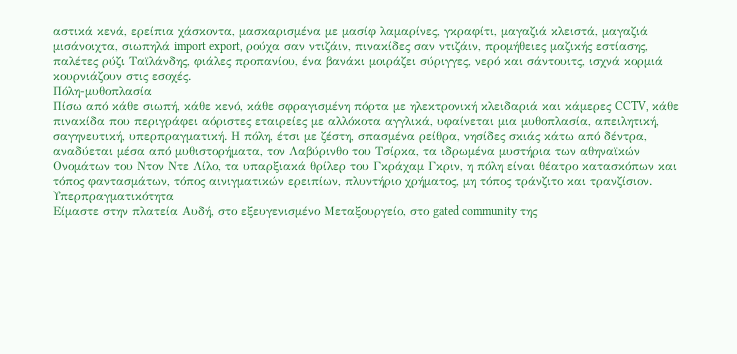αστικά κενά, ερείπια χάσκοντα, μασκαρισμένα με μασίφ λαμαρίνες, γκραφίτι, μαγαζιά κλειστά, μαγαζιά μισάνοιχτα, σιωπηλά import export, ρούχα σαν ντιζάιν, πινακίδες σαν ντιζάιν, προμήθειες μαζικής εστίασης, παλέτες ρύζι Ταϊλάνδης, φιάλες προπανίου, ένα βανάκι μοιράζει σύριγγες, νερό και σάντουιτς, ισχνά κορμιά κουρνιάζουν στις εσοχές.
Πόλη-μυθοπλασία
Πίσω από κάθε σιωπή, κάθε κενό, κάθε σφραγισμένη πόρτα με ηλεκτρονική κλειδαριά και κάμερες CCTV, κάθε πινακίδα που περιγράφει αόριστες εταιρείες με αλλόκοτα αγγλικά, υφαίνεται μια μυθοπλασία, απειλητική, σαγηνευτική, υπερπραγματική. Η πόλη, έτσι με ζέστη, σπασμένα ρείθρα, νησίδες σκιάς κάτω από δέντρα, αναδύεται μέσα από μυθιστορήματα, τον Λαβύρινθο του Τσίρκα, τα ιδρωμένα μυστήρια των αθηναϊκών Ονομάτων του Ντον Ντε Λίλο, τα υπαρξιακά θρίλερ του Γκράχαμ Γκριν, η πόλη είναι θέατρο κατασκόπων και τόπος φαντασμάτων, τόπος αινιγματικών ερειπίων, πλυντήριο χρήματος, μη τόπος τράνζιτο και τρανζίσιον.
Υπερπραγματικότητα
Είμαστε στην πλατεία Αυδή, στο εξευγενισμένο Μεταξουργείο, στο gated community της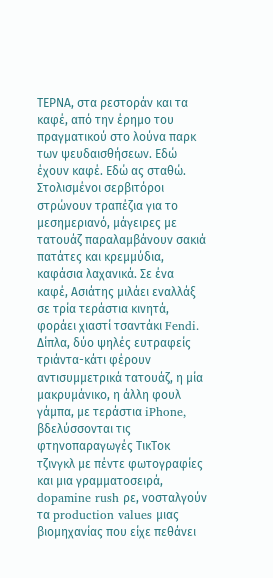ΤΕΡΝΑ, στα ρεστοράν και τα καφέ, από την έρημο του πραγματικού στο λούνα παρκ των ψευδαισθήσεων. Εδώ έχουν καφέ. Εδώ ας σταθώ.
Στολισμένοι σερβιτόροι στρώνουν τραπέζια για το μεσημεριανό, μάγειρες με τατουάζ παραλαμβάνουν σακιά πατάτες και κρεμμύδια, καφάσια λαχανικά. Σε ένα καφέ, Ασιάτης μιλάει εναλλάξ σε τρία τεράστια κινητά, φοράει χιαστί τσαντάκι Fendi. Δίπλα, δύο ψηλές ευτραφείς τριάντα-κάτι φέρουν αντισυμμετρικά τατουάζ, η μία μακρυμάνικο, η άλλη φουλ γάμπα, με τεράστια iPhone, βδελύσσονται τις φτηνοπαραγωγές ΤικΤοκ τζινγκλ με πέντε φωτογραφίες και μια γραμματοσειρά, dopamine rush ρε, νοσταλγούν τα production values μιας βιομηχανίας που είχε πεθάνει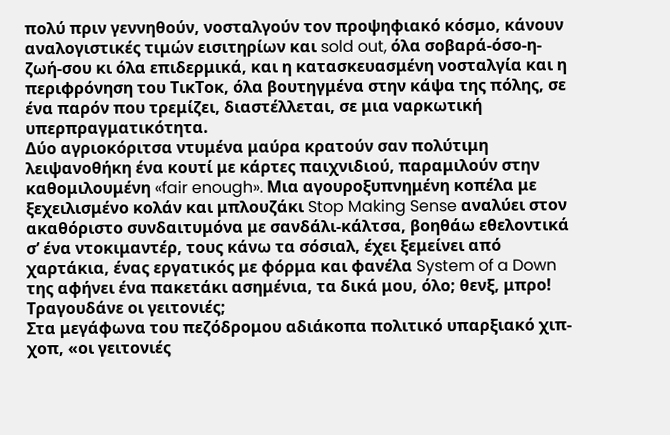πολύ πριν γεννηθούν, νοσταλγούν τον προψηφιακό κόσμο, κάνουν αναλογιστικές τιμών εισιτηρίων και sold out, όλα σοβαρά-όσο-η-ζωή-σου κι όλα επιδερμικά, και η κατασκευασμένη νοσταλγία και η περιφρόνηση του ΤικΤοκ, όλα βουτηγμένα στην κάψα της πόλης, σε ένα παρόν που τρεμίζει, διαστέλλεται, σε μια ναρκωτική υπερπραγματικότητα.
Δύο αγριοκόριτσα ντυμένα μαύρα κρατούν σαν πολύτιμη λειψανοθήκη ένα κουτί με κάρτες παιχνιδιού, παραμιλούν στην καθομιλουμένη «fair enough». Μια αγουροξυπνημένη κοπέλα με ξεχειλισμένο κολάν και μπλουζάκι Stop Making Sense αναλύει στον ακαθόριστο συνδαιτυμόνα με σανδάλι-κάλτσα, βοηθάω εθελοντικά σ’ ένα ντοκιμαντέρ, τους κάνω τα σόσιαλ, έχει ξεμείνει από χαρτάκια, ένας εργατικός με φόρμα και φανέλα System of a Down της αφήνει ένα πακετάκι ασημένια, τα δικά μου, όλο; θενξ, μπρο!
Τραγουδάνε οι γειτονιές;
Στα μεγάφωνα του πεζόδρομου αδιάκοπα πολιτικό υπαρξιακό χιπ-χοπ, «οι γειτονιές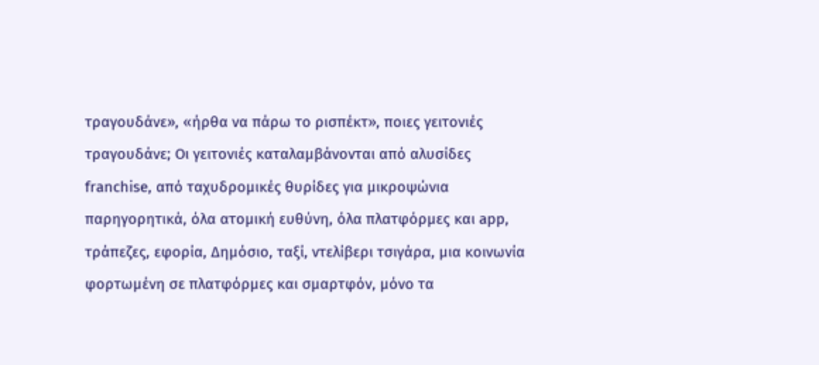τραγουδάνε», «ήρθα να πάρω το ρισπέκτ», ποιες γειτονιές τραγουδάνε; Οι γειτονιές καταλαμβάνονται από αλυσίδες franchise, από ταχυδρομικές θυρίδες για μικροψώνια παρηγορητικά, όλα ατομική ευθύνη, όλα πλατφόρμες και app, τράπεζες, εφορία, Δημόσιο, ταξί, ντελίβερι τσιγάρα, μια κοινωνία φορτωμένη σε πλατφόρμες και σμαρτφόν, μόνο τα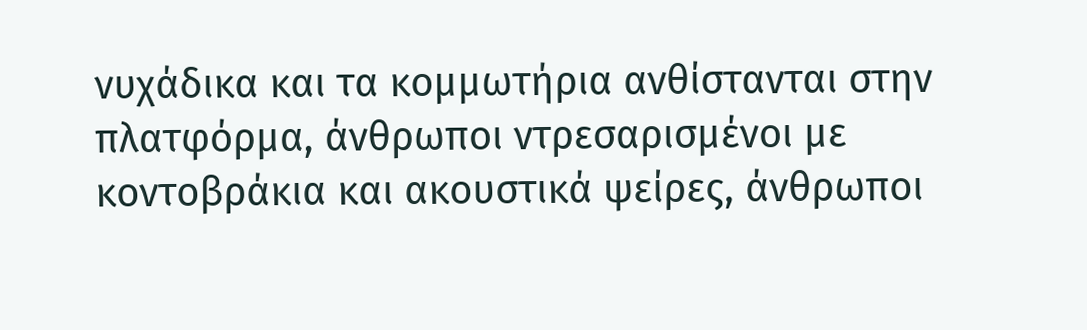νυχάδικα και τα κομμωτήρια ανθίστανται στην πλατφόρμα, άνθρωποι ντρεσαρισμένοι με κοντοβράκια και ακουστικά ψείρες, άνθρωποι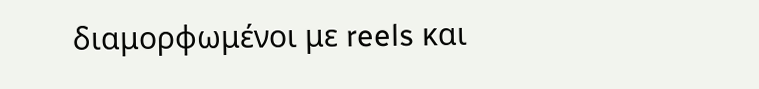διαμορφωμένοι με reels και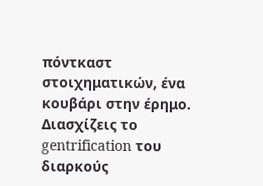πόντκαστ στοιχηματικών, ένα κουβάρι στην έρημο.
Διασχίζεις το gentrification του διαρκούς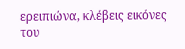ερειπιώνα, κλέβεις εικόνες του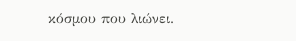κόσμου που λιώνει.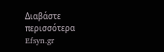Διαβάστε περισσότερα
Efsyn.gr